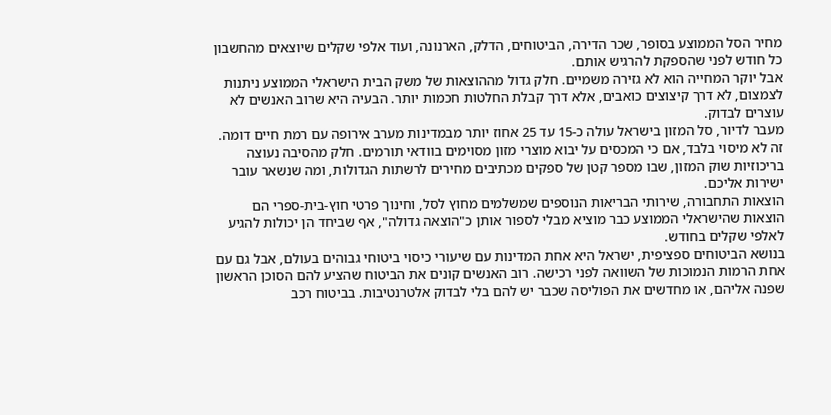מחיר הסל הממוצע בסופר, שכר הדירה, הביטוחים, הדלק, הארנונה, ועוד אלפי שקלים שיוצאים מהחשבון כל חודש לפני שהספקת להרגיש אותם.
אבל יוקר המחייה הוא לא גזירה משמיים. חלק גדול מההוצאות של משק הבית הישראלי הממוצע ניתנות לצמצום, לא דרך קיצוצים כואבים, אלא דרך קבלת החלטות חכמות יותר. הבעיה היא שרוב האנשים לא עוצרים לבדוק.
מעבר לדיור, סל המזון בישראל עולה כ-15 עד 25 אחוז יותר מבמדינות מערב אירופה עם רמת חיים דומה. זה לא מיסוי בלבד, אם כי המכסים על יבוא מוצרי מזון מסוימים בוודאי תורמים. חלק מהסיבה נעוצה בריכוזיות שוק המזון, שבו מספר קטן של ספקים מכתיבים מחירים לרשתות הגדולות, ומה שנשאר עובר ישירות אליכם.
הוצאות התחבורה, שירותי הבריאות הנוספים שמשלמים מחוץ לסל, וחינוך פרטי חוץ-בית-ספרי הם הוצאות שהישראלי הממוצע כבר מוציא מבלי לספור אותן כ"הוצאה גדולה", אף שביחד הן יכולות להגיע לאלפי שקלים בחודש.
בנושא הביטוחים ספציפית, ישראל היא אחת המדינות עם שיעורי כיסוי ביטוחי גבוהים בעולם, אבל גם עם אחת הרמות הנמוכות של השוואה לפני רכישה. רוב האנשים קונים את הביטוח שהציע להם הסוכן הראשון שפנה אליהם, או מחדשים את הפוליסה שכבר יש להם בלי לבדוק אלטרנטיבות. בביטוח רכב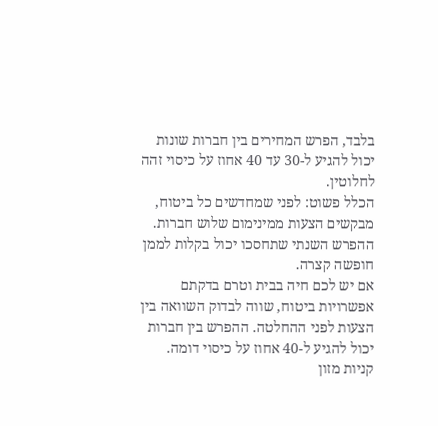בלבד, הפרש המחירים בין חברות שונות יכול להגיע ל-30 עד 40 אחוז על כיסוי זהה לחלוטין.
הכלל פשוט: לפני שמחדשים כל ביטוח, מבקשים הצעות ממינימום שלוש חברות. ההפרש השנתי שתחסכו יכול בקלות לממן חופשה קצרה.
אם יש לכם חיה בבית וטרם בדקתם אפשרויות ביטוח, שווה לבדוק השוואה בין הצעות לפני ההחלטה. ההפרש בין חברות יכול להגיע ל-40 אחוז על כיסוי דומה.
קניות מזון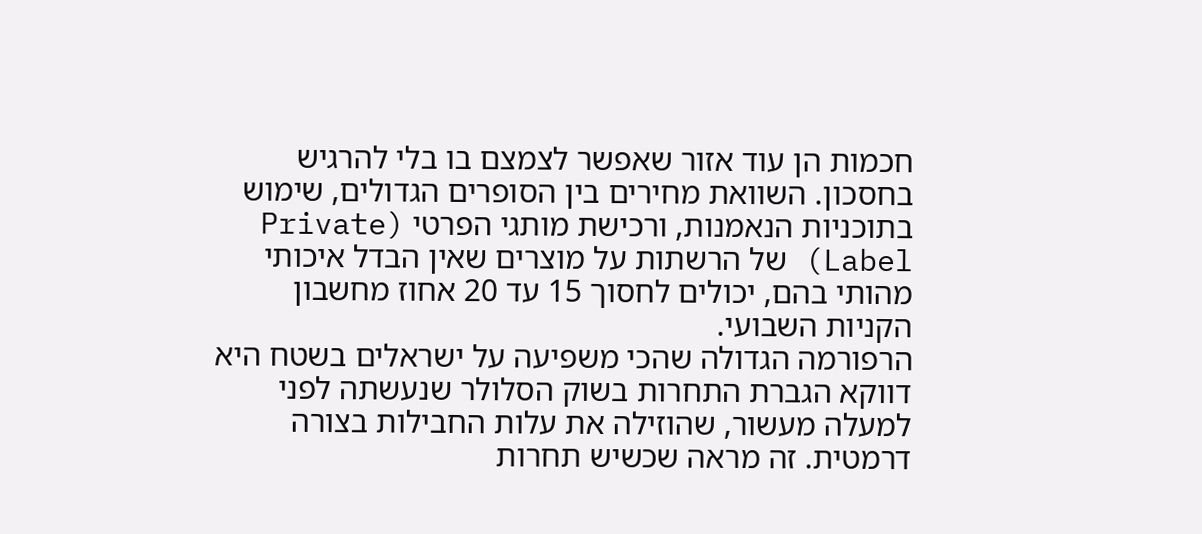חכמות הן עוד אזור שאפשר לצמצם בו בלי להרגיש בחסכון. השוואת מחירים בין הסופרים הגדולים, שימוש בתוכניות הנאמנות, ורכישת מותגי הפרטי (Private Label) של הרשתות על מוצרים שאין הבדל איכותי מהותי בהם, יכולים לחסוך 15 עד 20 אחוז מחשבון הקניות השבועי.
הרפורמה הגדולה שהכי משפיעה על ישראלים בשטח היא דווקא הגברת התחרות בשוק הסלולר שנעשתה לפני למעלה מעשור, שהוזילה את עלות החבילות בצורה דרמטית. זה מראה שכשיש תחרות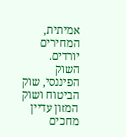אמיתית, המחירים יורדים. השוק הפיננסי, שוק הביטוח ושוק המזון עדיין מחכים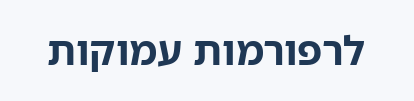לרפורמות עמוקות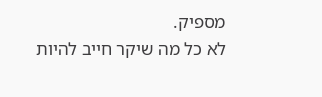מספיק.
לא כל מה שיקר חייב להיות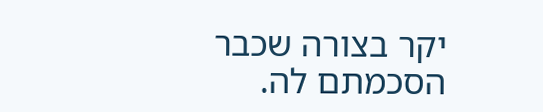יקר בצורה שכבר הסכמתם לה.